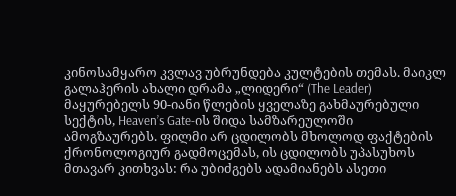კინოსამყარო კვლავ უბრუნდება კულტების თემას. მაიკლ გალაჰერის ახალი დრამა „ლიდერი“ (The Leader) მაყურებელს 90-იანი წლების ყველაზე გახმაურებული სექტის, Heaven’s Gate-ის შიდა სამზარეულოში ამოგზაურებს. ფილმი არ ცდილობს მხოლოდ ფაქტების ქრონოლოგიურ გადმოცემას, ის ცდილობს უპასუხოს მთავარ კითხვას: რა უბიძგებს ადამიანებს ასეთი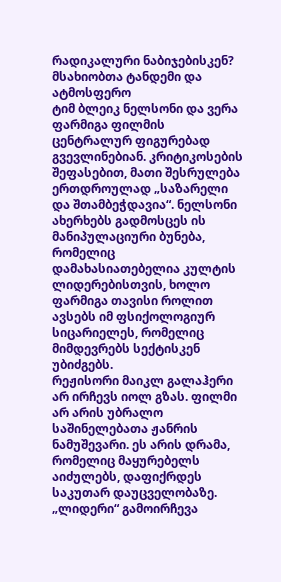რადიკალური ნაბიჯებისკენ?
მსახიობთა ტანდემი და ატმოსფერო
ტიმ ბლეიკ ნელსონი და ვერა ფარმიგა ფილმის ცენტრალურ ფიგურებად გვევლინებიან. კრიტიკოსების შეფასებით, მათი შესრულება ერთდროულად „საზარელი და შთამბეჭდავია“. ნელსონი ახერხებს გადმოსცეს ის მანიპულაციური ბუნება, რომელიც დამახასიათებელია კულტის ლიდერებისთვის, ხოლო ფარმიგა თავისი როლით ავსებს იმ ფსიქოლოგიურ სიცარიელეს, რომელიც მიმდევრებს სექტისკენ უბიძგებს.
რეჟისორი მაიკლ გალაჰერი არ ირჩევს იოლ გზას. ფილმი არ არის უბრალო საშინელებათა ჟანრის ნამუშევარი. ეს არის დრამა, რომელიც მაყურებელს აიძულებს, დაფიქრდეს საკუთარ დაუცველობაზე. „ლიდერი“ გამოირჩევა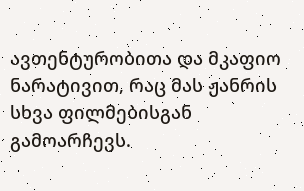ავთენტურობითა და მკაფიო ნარატივით, რაც მას ჟანრის სხვა ფილმებისგან გამოარჩევს.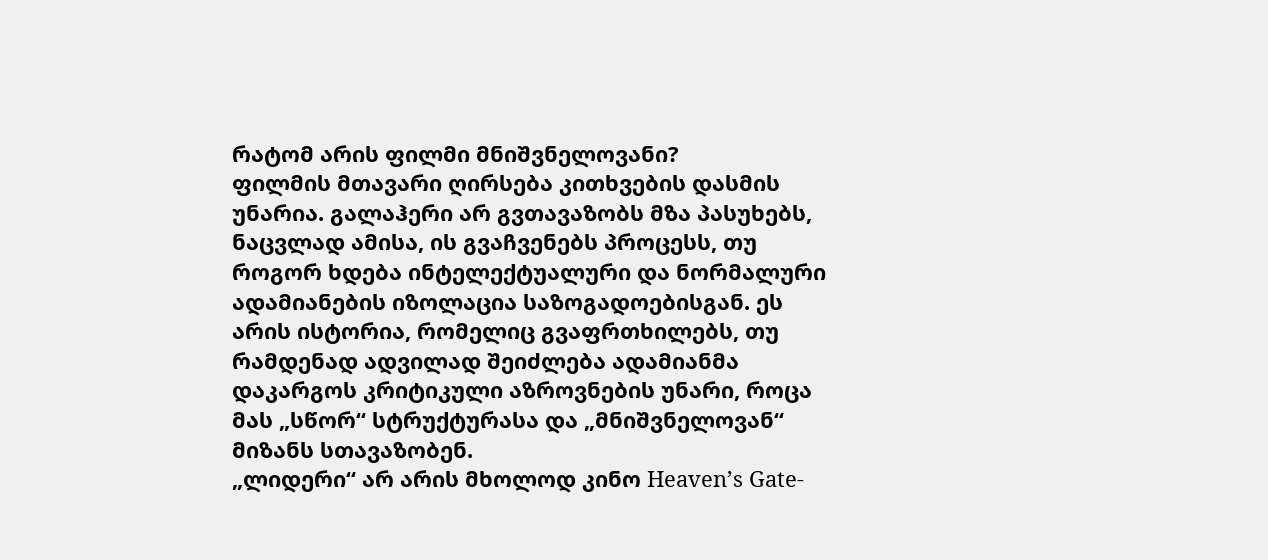რატომ არის ფილმი მნიშვნელოვანი?
ფილმის მთავარი ღირსება კითხვების დასმის უნარია. გალაჰერი არ გვთავაზობს მზა პასუხებს, ნაცვლად ამისა, ის გვაჩვენებს პროცესს, თუ როგორ ხდება ინტელექტუალური და ნორმალური ადამიანების იზოლაცია საზოგადოებისგან. ეს არის ისტორია, რომელიც გვაფრთხილებს, თუ რამდენად ადვილად შეიძლება ადამიანმა დაკარგოს კრიტიკული აზროვნების უნარი, როცა მას „სწორ“ სტრუქტურასა და „მნიშვნელოვან“ მიზანს სთავაზობენ.
„ლიდერი“ არ არის მხოლოდ კინო Heaven’s Gate-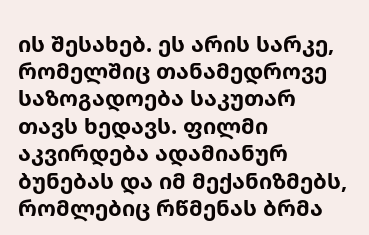ის შესახებ. ეს არის სარკე, რომელშიც თანამედროვე საზოგადოება საკუთარ თავს ხედავს. ფილმი აკვირდება ადამიანურ ბუნებას და იმ მექანიზმებს, რომლებიც რწმენას ბრმა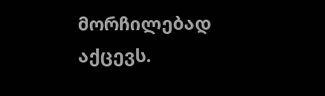მორჩილებად აქცევს.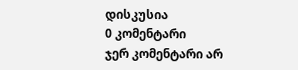დისკუსია
0 კომენტარი
ჯერ კომენტარი არ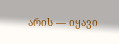არის — იყავი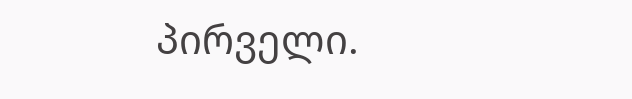პირველი.